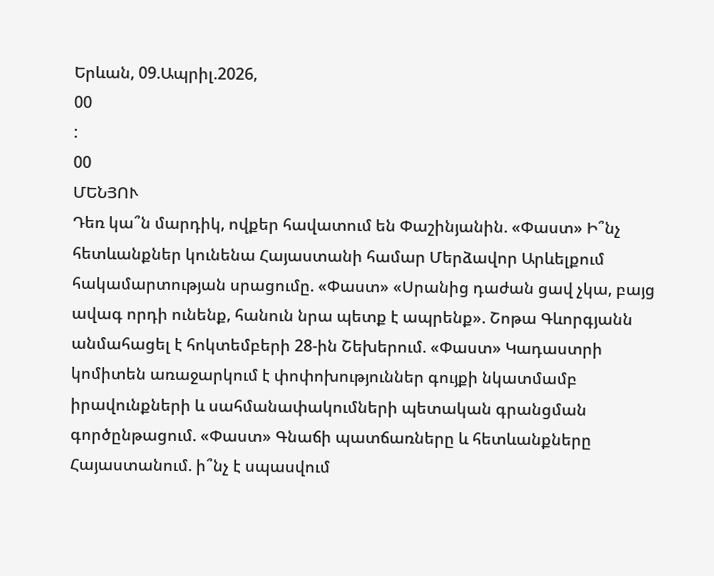Երևան, 09.Ապրիլ.2026,
00
:
00
ՄԵՆՅՈՒ
Դեռ կա՞ն մարդիկ, ովքեր հավատում են Փաշինյանին. «Փաստ» Ի՞նչ հետևանքներ կունենա Հայաստանի համար Մերձավոր Արևելքում հակամարտության սրացումը. «Փաստ» «Սրանից դաժան ցավ չկա, բայց ավագ որդի ունենք, հանուն նրա պետք է ապրենք». Շոթա Գևորգյանն անմահացել է հոկտեմբերի 28-ին Շեխերում. «Փաստ» Կադաստրի կոմիտեն առաջարկում է փոփոխություններ գույքի նկատմամբ իրավունքների և սահմանափակումների պետական գրանցման գործընթացում. «Փաստ» Գնաճի պատճառները և հետևանքները Հայաստանում. ի՞նչ է սպասվում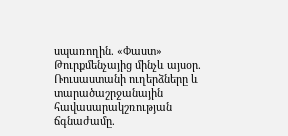սպառողին. «Փաստ» Թուրքմենչայից մինչև այսօր. Ռուսաստանի ուղերձները և տարածաշրջանային հավասարակշռության ճգնաժամը.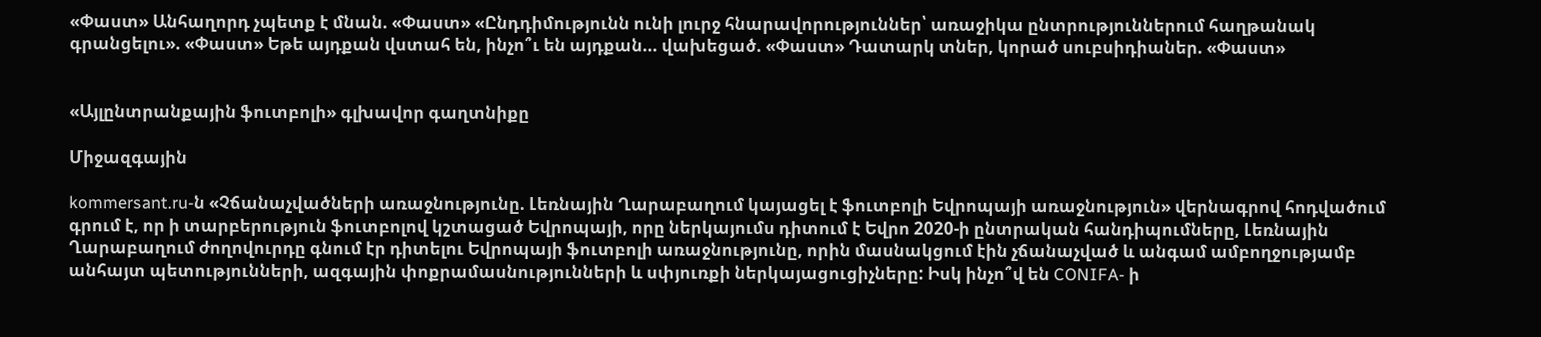«Փաստ» Անհաղորդ չպետք է մնան. «Փաստ» «Ընդդիմությունն ունի լուրջ հնարավորություններ՝ առաջիկա ընտրություններում հաղթանակ գրանցելու». «Փաստ» Եթե այդքան վստահ են, ինչո՞ւ են այդքան... վախեցած. «Փաստ» Դատարկ տներ, կորած սուբսիդիաներ. «Փաստ»


«Այլընտրանքային ֆուտբոլի» գլխավոր գաղտնիքը

Միջազգային

kommersant.ru-ն «Չճանաչվածների առաջնությունը. Լեռնային Ղարաբաղում կայացել է ֆուտբոլի Եվրոպայի առաջնություն» վերնագրով հոդվածում գրում է, որ ի տարբերություն ֆուտբոլով կշտացած Եվրոպայի, որը ներկայումս դիտում է Եվրո 2020-ի ընտրական հանդիպումները, Լեռնային Ղարաբաղում ժողովուրդը գնում էր դիտելու Եվրոպայի ֆուտբոլի առաջնությունը, որին մասնակցում էին չճանաչված և անգամ ամբողջությամբ անհայտ պետությունների, ազգային փոքրամասնությունների և սփյուռքի ներկայացուցիչները: Իսկ ինչո՞վ են CONIFA- ի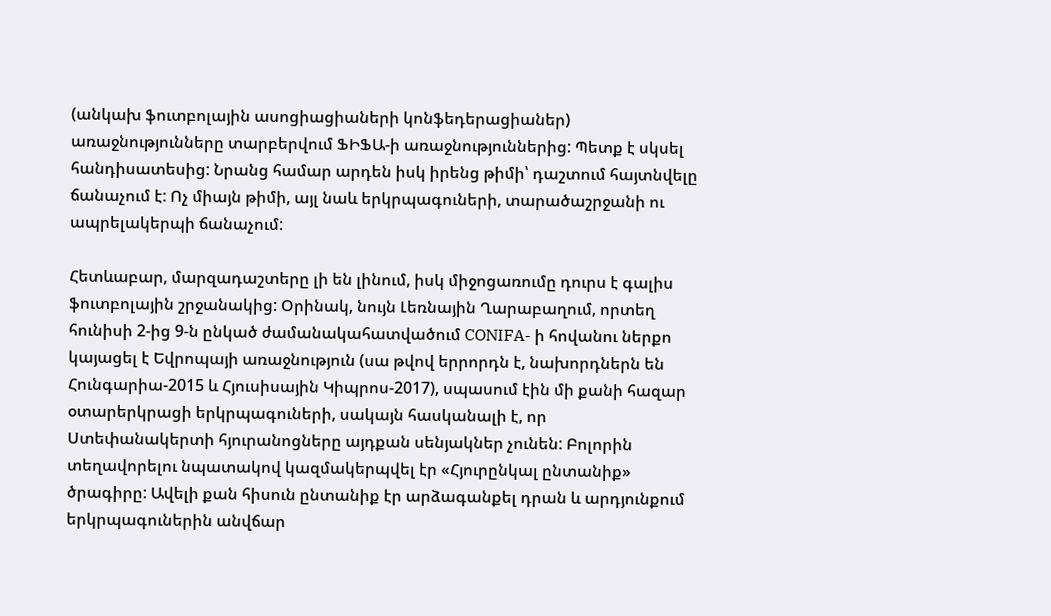(անկախ ֆուտբոլային ասոցիացիաների կոնֆեդերացիաներ) առաջնությունները տարբերվում ՖԻՖԱ-ի առաջնություններից: Պետք է սկսել հանդիսատեսից: Նրանց համար արդեն իսկ իրենց թիմի՝ դաշտում հայտնվելը ճանաչում է: Ոչ միայն թիմի, այլ նաև երկրպագուների, տարածաշրջանի ու ապրելակերպի ճանաչում:

Հետևաբար, մարզադաշտերը լի են լինում, իսկ միջոցառումը դուրս է գալիս ֆուտբոլային շրջանակից: Օրինակ, նույն Լեռնային Ղարաբաղում, որտեղ հունիսի 2-ից 9-ն ընկած ժամանակահատվածում CONIFA- ի հովանու ներքո կայացել է Եվրոպայի առաջնություն (սա թվով երրորդն է, նախորդներն են Հունգարիա-2015 և Հյուսիսային Կիպրոս-2017), սպասում էին մի քանի հազար օտարերկրացի երկրպագուների, սակայն հասկանալի է, որ Ստեփանակերտի հյուրանոցները այդքան սենյակներ չունեն: Բոլորին տեղավորելու նպատակով կազմակերպվել էր «Հյուրընկալ ընտանիք» ծրագիրը: Ավելի քան հիսուն ընտանիք էր արձագանքել դրան և արդյունքում երկրպագուներին անվճար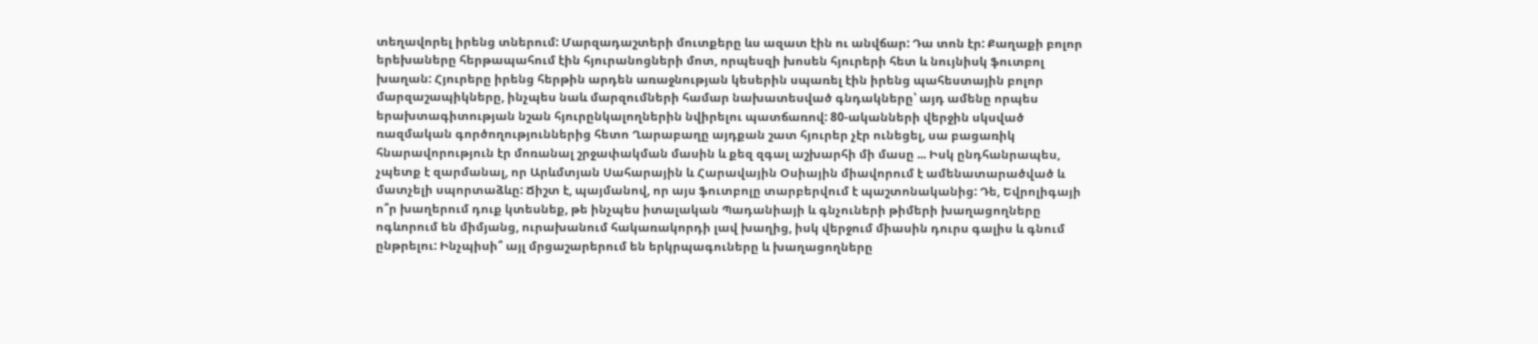տեղավորել իրենց տներում: Մարզադաշտերի մուտքերը ևս ազատ էին ու անվճար: Դա տոն էր: Քաղաքի բոլոր երեխաները հերթապահում էին հյուրանոցների մոտ, որպեսզի խոսեն հյուրերի հետ և նույնիսկ ֆուտբոլ խաղան: Հյուրերը իրենց հերթին արդեն առաջնության կեսերին սպառել էին իրենց պահեստային բոլոր մարզաշապիկները, ինչպես նաև մարզումների համար նախատեսված գնդակները՝ այդ ամենը որպես երախտագիտության նշան հյուրընկալողներին նվիրելու պատճառով: 80-ականների վերջին սկսված ռազմական գործողություններից հետո Ղարաբաղը այդքան շատ հյուրեր չէր ունեցել, սա բացառիկ հնարավորություն էր մոռանալ շրջափակման մասին և քեզ զգալ աշխարհի մի մասը ... Իսկ ընդհանրապես, չպետք է զարմանալ, որ Արևմտյան Սահարային և Հարավային Օսիային միավորում է ամենատարածված և մատչելի սպորտաձևը: Ճիշտ է, պայմանով, որ այս ֆուտբոլը տարբերվում է պաշտոնականից: Դե, Եվրոլիգայի ո՞ր խաղերում դուք կտեսնեք, թե ինչպես իտալական Պադանիայի և գնչուների թիմերի խաղացողները ոգևորում են միմյանց, ուրախանում հակառակորդի լավ խաղից, իսկ վերջում միասին դուրս գալիս և գնում ընթրելու: Ինչպիսի՞ այլ մրցաշարերում են երկրպագուները և խաղացողները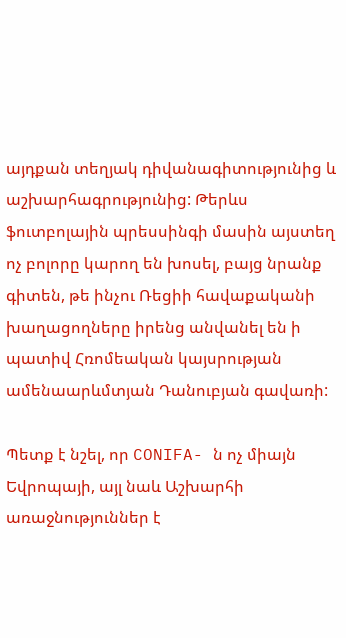այդքան տեղյակ դիվանագիտությունից և աշխարհագրությունից: Թերևս ֆուտբոլային պրեսսինգի մասին այստեղ ոչ բոլորը կարող են խոսել, բայց նրանք գիտեն, թե ինչու Ռեցիի հավաքականի խաղացողները իրենց անվանել են ի պատիվ Հռոմեական կայսրության ամենաարևմտյան Դանուբյան գավառի:

Պետք է նշել, որ CONIFA- ն ոչ միայն Եվրոպայի, այլ նաև Աշխարհի առաջնություններ է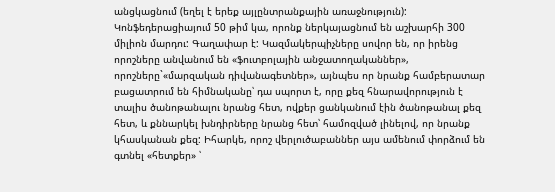անցկացնում (եղել է երեք այլընտրանքային առաջնություն): Կոնֆեդերացիայում 50 թիմ կա, որոնք ներկայացնում են աշխարհի 300 միլիոն մարդու: Գաղափար է: Կազմակերպիչները սովոր են, որ իրենց որոշները անվանում են «ֆուտբոլային անջատողականներ», որոշները`«մարզական դիվանագետներ», այնպես որ նրանք համբերատար բացատրում են հիմնականը՝ դա սպորտ է, որը քեզ հնարավորություն է տալիս ծանոթանալու նրանց հետ, ովքեր ցանկանում էին ծանոթանալ քեզ հետ, և քննարկել խնդիրները նրանց հետ՝ համոզված լինելով, որ նրանք կհասկանան քեզ: Իհարկե, որոշ վերլուծաբաններ այս ամենում փորձում են գտնել «հետքեր» ՝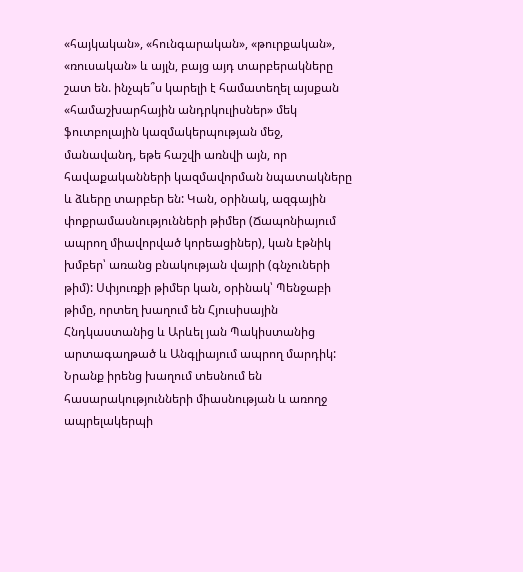«հայկական», «հունգարական», «թուրքական», «ռուսական» և այլն, բայց այդ տարբերակները շատ են. ինչպե՞ս կարելի է համատեղել այսքան «համաշխարհային անդրկուլիսներ» մեկ ֆուտբոլային կազմակերպության մեջ, մանավանդ, եթե հաշվի առնվի այն, որ հավաքականների կազմավորման նպատակները և ձևերը տարբեր են: Կան, օրինակ, ազգային փոքրամասնությունների թիմեր (Ճապոնիայում ապրող միավորված կորեացիներ), կան էթնիկ խմբեր՝ առանց բնակության վայրի (գնչուների թիմ): Սփյուռքի թիմեր կան, օրինակ՝ Պենջաբի թիմը, որտեղ խաղում են Հյուսիսային Հնդկաստանից և Արևել յան Պակիստանից արտագաղթած և Անգլիայում ապրող մարդիկ: Նրանք իրենց խաղում տեսնում են հասարակությունների միասնության և առողջ ապրելակերպի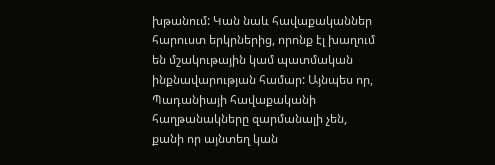խթանում: Կան նաև հավաքականներ հարուստ երկրներից, որոնք էլ խաղում են մշակութային կամ պատմական ինքնավարության համար: Այնպես որ, Պադանիայի հավաքականի հաղթանակները զարմանալի չեն, քանի որ այնտեղ կան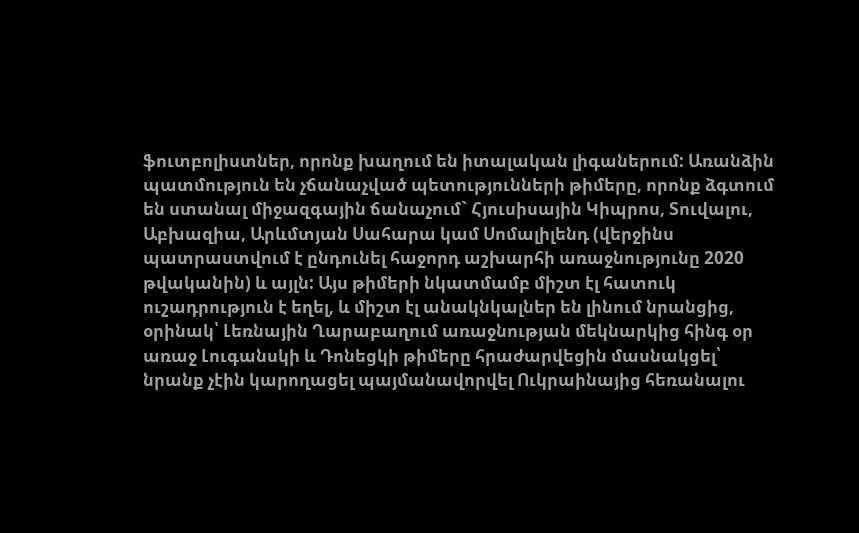ֆուտբոլիստներ, որոնք խաղում են իտալական լիգաներում: Առանձին պատմություն են չճանաչված պետությունների թիմերը, որոնք ձգտում են ստանալ միջազգային ճանաչում` Հյուսիսային Կիպրոս, Տուվալու, Աբխազիա, Արևմտյան Սահարա կամ Սոմալիլենդ (վերջինս պատրաստվում է ընդունել հաջորդ աշխարհի առաջնությունը 2020 թվականին) և այլն: Այս թիմերի նկատմամբ միշտ էլ հատուկ ուշադրություն է եղել, և միշտ էլ անակնկալներ են լինում նրանցից, օրինակ՝ Լեռնային Ղարաբաղում առաջնության մեկնարկից հինգ օր առաջ Լուգանսկի և Դոնեցկի թիմերը հրաժարվեցին մասնակցել՝ նրանք չէին կարողացել պայմանավորվել Ուկրաինայից հեռանալու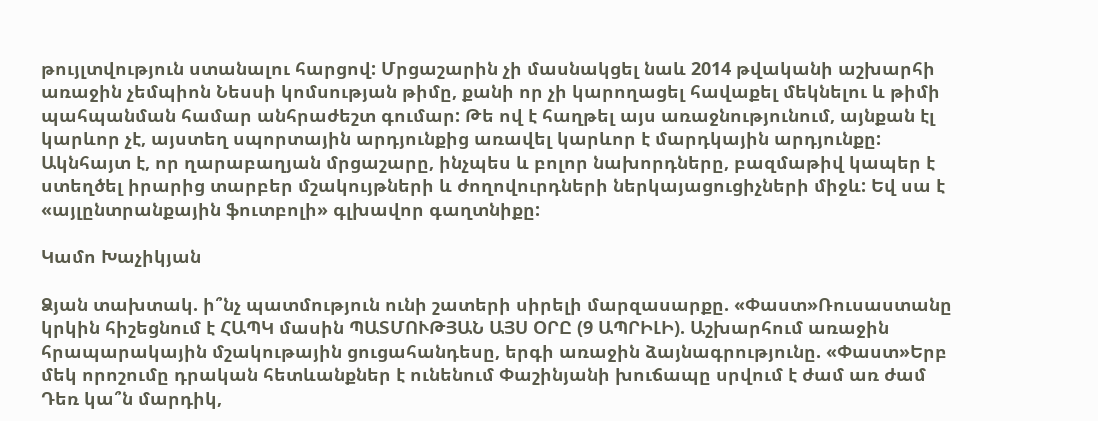թույլտվություն ստանալու հարցով: Մրցաշարին չի մասնակցել նաև 2014 թվականի աշխարհի առաջին չեմպիոն Նեսսի կոմսության թիմը, քանի որ չի կարողացել հավաքել մեկնելու և թիմի պահպանման համար անհրաժեշտ գումար: Թե ով է հաղթել այս առաջնությունում, այնքան էլ կարևոր չէ, այստեղ սպորտային արդյունքից առավել կարևոր է մարդկային արդյունքը: Ակնհայտ է, որ ղարաբաղյան մրցաշարը, ինչպես և բոլոր նախորդները, բազմաթիվ կապեր է ստեղծել իրարից տարբեր մշակույթների և ժողովուրդների ներկայացուցիչների միջև: Եվ սա է «այլընտրանքային ֆուտբոլի» գլխավոր գաղտնիքը:

Կամո Խաչիկյան

Ձյան տախտակ. ի՞նչ պատմություն ունի շատերի սիրելի մարզասարքը. «Փաստ»Ռուսաստանը կրկին հիշեցնում է ՀԱՊԿ մասին ՊԱՏՄՈՒԹՅԱՆ ԱՅՍ ՕՐԸ (9 ԱՊՐԻԼԻ). Աշխարհում առաջին հրապարակային մշակութային ցուցահանդեսը, երգի առաջին ձայնագրությունը. «Փաստ»Երբ մեկ որոշումը դրական հետևանքներ է ունենում Փաշինյանի խուճապը սրվում է ժամ առ ժամ Դեռ կա՞ն մարդիկ,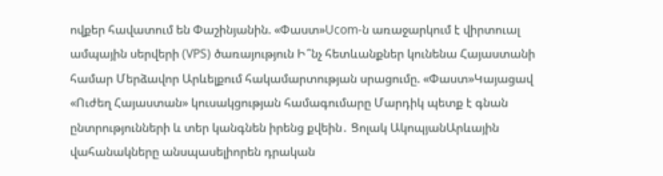ովքեր հավատում են Փաշինյանին. «Փաստ»Ucom-ն առաջարկում է վիրտուալ ամպային սերվերի (VPS) ծառայություն Ի՞նչ հետևանքներ կունենա Հայաստանի համար Մերձավոր Արևելքում հակամարտության սրացումը. «Փաստ»Կայացավ «Ուժեղ Հայաստան» կուսակցության համագումարը Մարդիկ պետք է գնան ընտրությունների և տեր կանգնեն իրենց քվեին․ Ցոլակ ԱկոպյանԱրևային վահանակները անսպասելիորեն դրական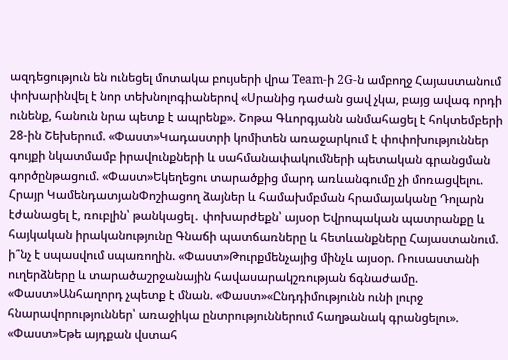ազդեցություն են ունեցել մոտակա բույսերի վրա Team-ի 2G-ն ամբողջ Հայաստանում փոխարինվել է նոր տեխնոլոգիաներով «Սրանից դաժան ցավ չկա, բայց ավագ որդի ունենք, հանուն նրա պետք է ապրենք». Շոթա Գևորգյանն անմահացել է հոկտեմբերի 28-ին Շեխերում. «Փաստ»Կադաստրի կոմիտեն առաջարկում է փոփոխություններ գույքի նկատմամբ իրավունքների և սահմանափակումների պետական գրանցման գործընթացում. «Փաստ»Եկեղեցու տարածքից մարդ առևանգումը չի մոռացվելու. Հրայր ԿամենդատյանՓոշիացող ձայներ և համախմբման հրամայականը Դոլարն էժանացել է, ռուբլին՝ թանկացել․ փոխարժեքն՝ այսօր Եվրոպական պատրանքը և հայկական իրականությունը Գնաճի պատճառները և հետևանքները Հայաստանում. ի՞նչ է սպասվում սպառողին. «Փաստ»Թուրքմենչայից մինչև այսօր. Ռուսաստանի ուղերձները և տարածաշրջանային հավասարակշռության ճգնաժամը. «Փաստ»Անհաղորդ չպետք է մնան. «Փաստ»«Ընդդիմությունն ունի լուրջ հնարավորություններ՝ առաջիկա ընտրություններում հաղթանակ գրանցելու». «Փաստ»Եթե այդքան վստահ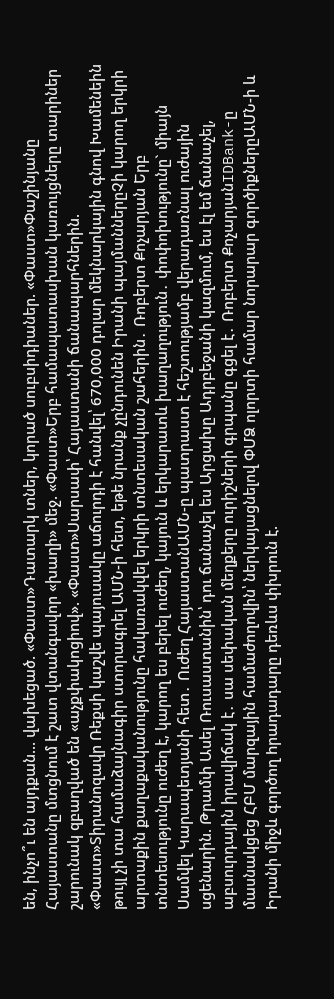են, ինչո՞ւ են այդքան... վախեցած. «Փաստ»Դատարկ տներ, կորած սուբսիդիաներ. «Փաստ»Փաշինյանը Հայաստանը մտցնում է շատ վտանգավոր «խաղի» մեջ. «Փաստ»Երբ համապատասխան կառույցները տարիներ շարունակ զբաղված են «աչքփակոցիով». «Փաստ»Սարսափ՝ Հայաստանի ճանապարհներին. «Փաստ»Տիրանոզավր Ռեքսի կաշվե պայուսակը աճուրդի է հանվել՝ 670,000 դոլար մեկնարկային գնով Խամենեին թույլ չի տա համաձայնագիր ստորագրել ԱՄՆ-ի հետ, եթե նրանք չընդունեն Իրանի պայմաններըՉի կարող երկրի արտաքին քաղաքականությունը հակառակվել երկրի տնտեսական շահերին․ Ռոբերտ Քոչարյան Երբ տնտեսությունը ուժեղ է, կարող ես բերել ուժեղ, կայուն և երկարատև խաղաղություն․ փոփոխությունը` միայն Սամվել Կարապետյանի հետ․ Ուժեղ ՀայաստանԱՄՆ-ը պատրաստ է հեշտությամբ վերադառնալ nւժային սցենարին. Թրամփ Ասել Ռուսաստանին՝ դու ճանաչել ես Արցախը Ադրբեջանի կազմում, ես էլ եմ ճանաչել, աբսուրդային իրավիճակ է․ սա սեփական մեղքերը ուրիշների գրպանը գցել է․ Ռոբերտ ՔոչարյանIDBank-ը մասնակցեց ՀԲՄ մարզային համաժողովին՝ ներկայացնելով ՓՄՁ ոլորտի համար նորարար գործիքներըԱՄՆ-ի և Իրանի միջև գործող hրադադարը դեռևս փխրուն է.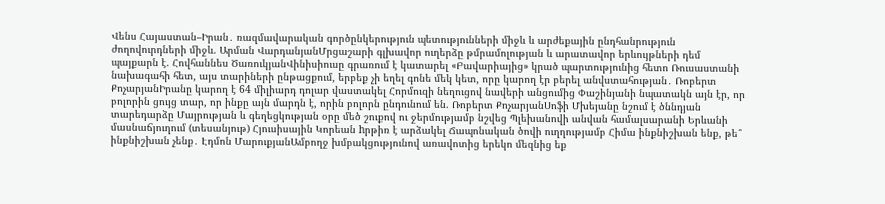Վենս Հայաստան–Իրան․ ռազմավարական գործընկերություն պետությունների միջև և արժեքային ընդհանրություն ժողովուրդների միջև. Արման ՎարդանյանՄրցաշարի գլխավոր ուղերձը թմրամոլության և արատավոր երևույթների դեմ պայքարն է. Հովհաննես ԾառուկյանՎինիսիուսը գրառում է կատարել «Բավարիայից» կրած պարտությունից հետո Ռուսաստանի նախագահի հետ, այս տարիների ընթացքում, երբեք չի եղել գոնե մեկ կետ, որը կարող էր բերել անվստահության․ Ռոբերտ ՔոչարյանԻրանը կարող է 64 միլիարդ դոլար վաստակել Հորմուզի նեղուցով նավերի անցումից Փաշինյանի նպատակն այն էր, որ բոլորին ցույց տար, որ ինքը այն մարդն է, որին բոլորն ընդունում են. Ռոբերտ ՔոչարյանՍոֆի Մխեյանը նշում է ծննդյան տարեդարձը Մայրության և գեղեցկության օրը մեծ շուքով ու ջերմությամբ նշվեց Պլեխանովի անվան համալսարանի Երևանի մասնաճյուղում (տեսանյութ) Հյուսիսային Կորեան hրթիռ է արձակել Ճապոնական ծովի ուղղությամբ Հիմա ինքնիշխան ենք, թե՞ ինքնիշխան չենք․ Էդմոն ՄարուքյանԱմբողջ խմբակցությունով առավոտից երեկո մեզնից եք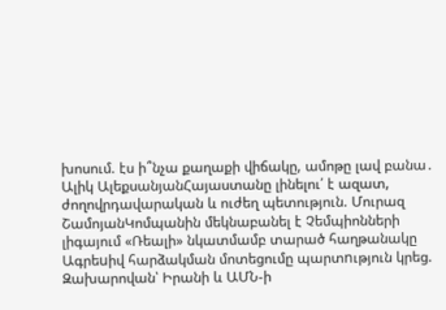խոսում. էս ի՞նչա քաղաքի վիճակը, ամոթը լավ բանա․ Ալիկ ԱլեքսանյանՀայաստանը լինելու՛ է ազատ, ժողովրդավարական և ուժեղ պետություն. Մուրազ ՇամոյանԿոմպանին մեկնաբանել է Չեմպիոնների լիգայում «Ռեալի» նկատմամբ տարած հաղթանակը Ագրեuիվ հարձակման մոտեցումը պարտnւթյուն կրեց. Զախարովան՝ Իրանի և ԱՄՆ-ի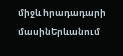միջև hրադադարի մասինԵրևանում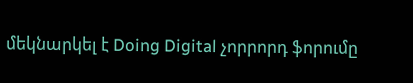մեկնարկել է Doing Digital չորրորդ ֆորումը